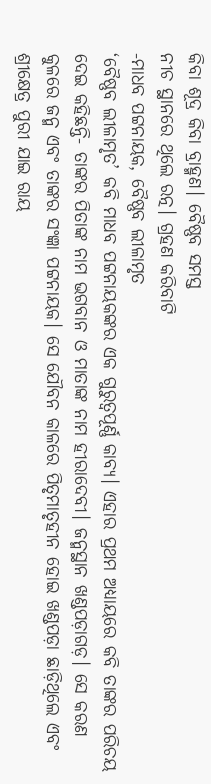କିବା ଶୂଦ୍ର କିବା ବ୍ରାହ୍ମଣ। ବୈଷ୍ଣବ ସମସ୍ତ
ନୀଚ ସ୍ଥାନରେ ଥିଲେ ରତ୍ନ। ଗ୍ରହଣ କରିବାଟି
-ମାଧବ ପଟ୍ଟନାୟକ, ବୈଷ୍ଣବ ଲୀଳାମୃତ
‘ବୈଷ୍ଣବ ଲୀଳାମୃତ’ କବି ମାଧବ ପଟ୍ଟନାୟକଙ୍କର ଏକ ଗୁରୁତ୍ୱପୂର୍ଣ୍ଣ କାବ୍ୟ। ଏହାର ପ୍ରଥମ ଅଧ୍ୟାୟରେ କବି ତାଙ୍କର ପରିଚୟ ଦେଇ କହିଛନ୍ତି- ତାଙ୍କର ପିତାଙ୍କ ନାମ ଭଗବାନ ଓ ମାତାଙ୍କ ନାମ ହୀରାଦେବୀ। ଜନ୍ମସ୍ଥାନ ଖଣ୍ଡପଡ଼ାଗଡ଼। ସେ କରଣ କୁଳରେ ଜନ୍ମ ଏବଂ ତାଙ୍କର ସଂଜ୍ଞା ପଟ୍ଟନାୟକ। ସେ ଯୌବନ କାଳରେ ପିତୃମାତୃହୀନ ହୋଇ ଖଣ୍ଡପଡ଼ା ଛାଡ଼ିଥିଲେ ଏବଂ ଶ୍ରୀକ୍ଷେତ୍ର ପୁରୀ ଯାଇ ରାୟ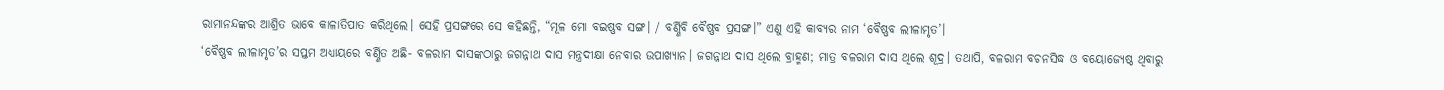ରାମାନନ୍ଦଙ୍କର ଆଶ୍ରିତ ଭାବେ କାଳାତିପାତ କରିଥିଲେ। ସେହି ପ୍ରସଙ୍ଗରେ ସେ କହିଛନ୍ତି, “ମୂଳ ମୋ ବଇଷ୍ଣବ ସଙ୍ଗ। / ବର୍ଣ୍ଣିବି ବୈଷ୍ଣବ ପ୍ରସଙ୍ଗ।” ଏଣୁ ଏହି କାବ୍ୟର ନାମ ‘ବୈଷ୍ଣବ ଲୀଳାମୃତ’।
‘ବୈଷ୍ଣବ ଲୀଳାମୃତ’ର ସପ୍ତମ ଅଧ୍ୟାୟରେ ବର୍ଣ୍ଣିତ ଅଛି- ବଳରାମ ଦାସଙ୍କଠାରୁ ଜଗନ୍ନାଥ ଦାସ ମନ୍ତ୍ରଦୀକ୍ଷା ନେବାର ଉପାଖ୍ୟାନ। ଜଗନ୍ନାଥ ଦାସ ଥିଲେ ବ୍ରାହ୍ମଣ; ମାତ୍ର ବଳରାମ ଦାସ ଥିଲେ ଶୂଦ୍ର। ତଥାପି, ବଳରାମ ବଚନସିଦ୍ଧ ଓ ବୟୋଜ୍ୟେଷ୍ଠ ଥିବାରୁ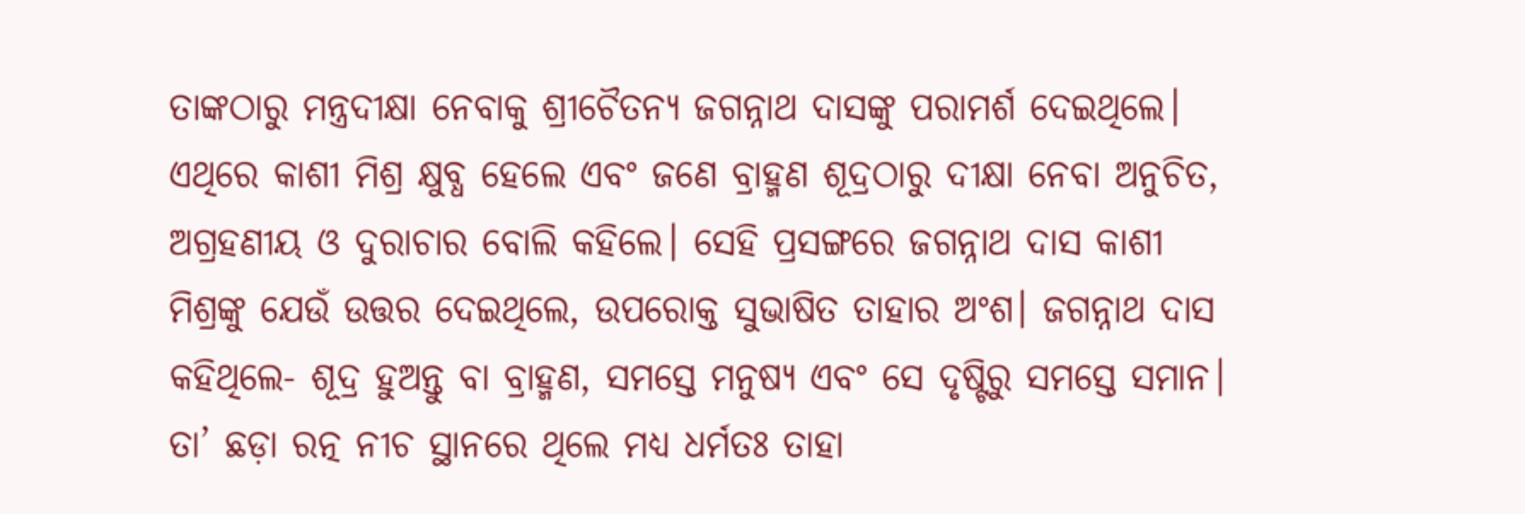ତାଙ୍କଠାରୁ ମନ୍ତ୍ରଦୀକ୍ଷା ନେବାକୁ ଶ୍ରୀଚୈତନ୍ୟ ଜଗନ୍ନାଥ ଦାସଙ୍କୁ ପରାମର୍ଶ ଦେଇଥିଲେ। ଏଥିରେ କାଶୀ ମିଶ୍ର କ୍ଷୁବ୍ଧ ହେଲେ ଏବଂ ଜଣେ ବ୍ରାହ୍ମଣ ଶୂଦ୍ରଠାରୁ ଦୀକ୍ଷା ନେବା ଅନୁଚିତ, ଅଗ୍ରହଣୀୟ ଓ ଦୁରାଚାର ବୋଲି କହିଲେ। ସେହି ପ୍ରସଙ୍ଗରେ ଜଗନ୍ନାଥ ଦାସ କାଶୀ ମିଶ୍ରଙ୍କୁ ଯେଉଁ ଉତ୍ତର ଦେଇଥିଲେ, ଉପରୋକ୍ତ ସୁଭାଷିତ ତାହାର ଅଂଶ। ଜଗନ୍ନାଥ ଦାସ କହିଥିଲେ- ଶୂଦ୍ର ହୁଅନ୍ତୁ ବା ବ୍ରାହ୍ମଣ, ସମସ୍ତେ ମନୁଷ୍ୟ ଏବଂ ସେ ଦୃଷ୍ଟିରୁ ସମସ୍ତେ ସମାନ। ତା’ ଛଡ଼ା ରତ୍ନ ନୀଚ ସ୍ଥାନରେ ଥିଲେ ମଧ୍ୟ ଧର୍ମତଃ ତାହା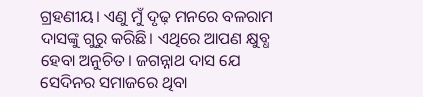ଗ୍ରହଣୀୟ। ଏଣୁ ମୁଁ ଦୃଢ଼ ମନରେ ବଳରାମ ଦାସଙ୍କୁ ଗୁରୁ କରିଛି। ଏଥିରେ ଆପଣ କ୍ଷୁବ୍ଧ ହେବା ଅନୁଚିତ। ଜଗନ୍ନାଥ ଦାସ ଯେ ସେଦିନର ସମାଜରେ ଥିବା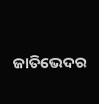ଜାତିଭେଦର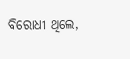ବିରୋଧୀ ଥିଲେ,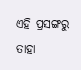ଏହି ପ୍ରସଙ୍ଗରୁ ତାହା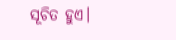ସୂଚିତ ହୁଏ।